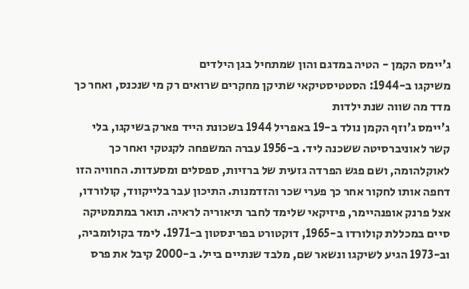ג'יימס הקמן - הטיה במדגם והון שמתחיל בגן הילדים
משיקגו ב-1944: הסטטיסטיקאי שתיקן מחקרים שרואים רק מי שנכנס, ואחר כך מדד מה שווה שנת ילדות
ג'יימס ג'וזף הקמן נולד ב-19 באפריל 1944 בשכונת הייד פארק בשיקגו, בלי קשר לאוניברסיטה ששכנה ליד. ב-1956 עברה המשפחה לקנטקי ואחר כך לאוקלהומה, ושם פגש הפרדה גזעית של ברזיות, ספסלים ומסעדות. החוויה הזו דחפה אותו לחקור אחר כך פערי שכר והזדמנות. התיכון עבר בלייקווד, קולורדו, אצל פרנק אופנהיימר, פיזיקאי שלימד לחבר תיאוריה לראיה. תואר במתמטיקה סיים במכללת קולורדו ב-1965, דוקטורט בפרינסטון ב-1971. לימד בקולומביה, וב-1973 הגיע לשיקגו ונשאר שם, מלבד שנתיים בייל. ב-2000 קיבל את פרס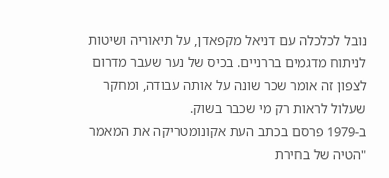נובל לכלכלה עם דניאל מקפאדן, על תיאוריה ושיטות לניתוח מדגמים בררניים. בכיס של נער שעבר מדרום לצפון זה אומר שכר שונה על אותה עבודה, ומחקר שעלול לראות רק מי שכבר בשוק.
ב-1979 פרסם בכתב העת אקונומטריקה את המאמר "הטיה של בחירת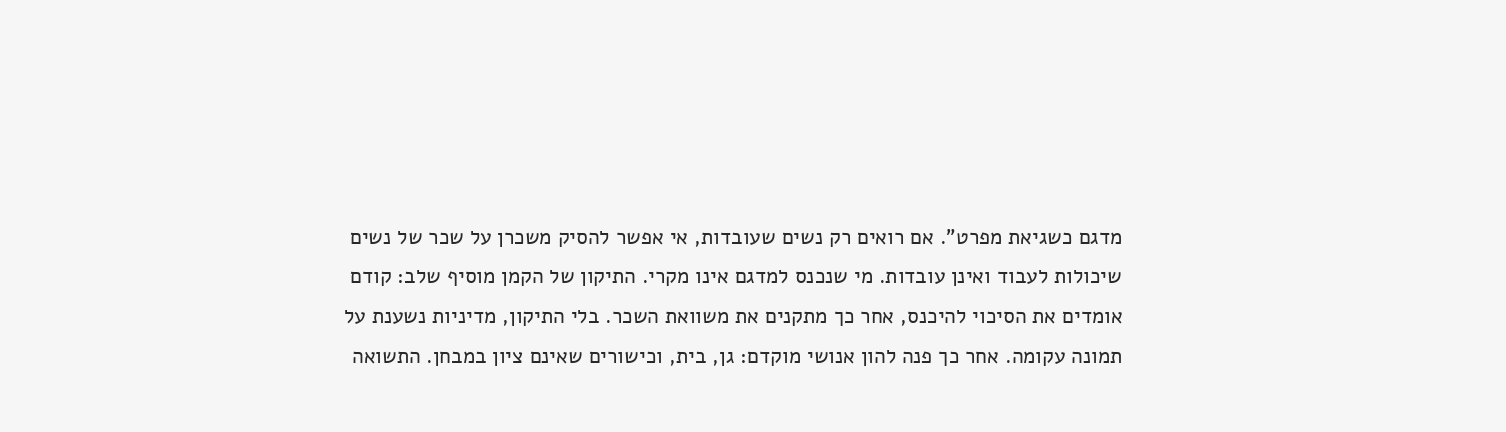מדגם כשגיאת מפרט". אם רואים רק נשים שעובדות, אי אפשר להסיק משכרן על שכר של נשים שיכולות לעבוד ואינן עובדות. מי שנכנס למדגם אינו מקרי. התיקון של הקמן מוסיף שלב: קודם אומדים את הסיכוי להיכנס, אחר כך מתקנים את משוואת השכר. בלי התיקון, מדיניות נשענת על תמונה עקומה. אחר כך פנה להון אנושי מוקדם: גן, בית, וכישורים שאינם ציון במבחן. התשואה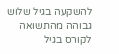להשקעה בגיל שלוש גבוהה מהתשואה לקורס בגיל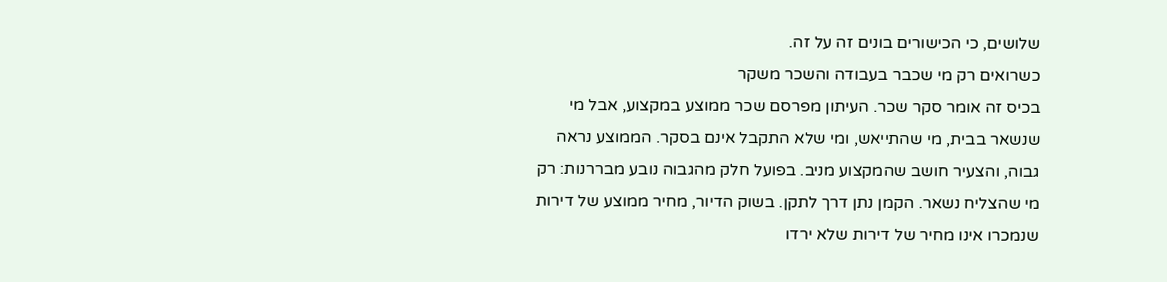שלושים, כי הכישורים בונים זה על זה.
כשרואים רק מי שכבר בעבודה והשכר משקר
בכיס זה אומר סקר שכר. העיתון מפרסם שכר ממוצע במקצוע, אבל מי שנשאר בבית, מי שהתייאש, ומי שלא התקבל אינם בסקר. הממוצע נראה גבוה, והצעיר חושב שהמקצוע מניב. בפועל חלק מהגבוה נובע מבררנות: רק מי שהצליח נשאר. הקמן נתן דרך לתקן. בשוק הדיור, מחיר ממוצע של דירות שנמכרו אינו מחיר של דירות שלא ירדו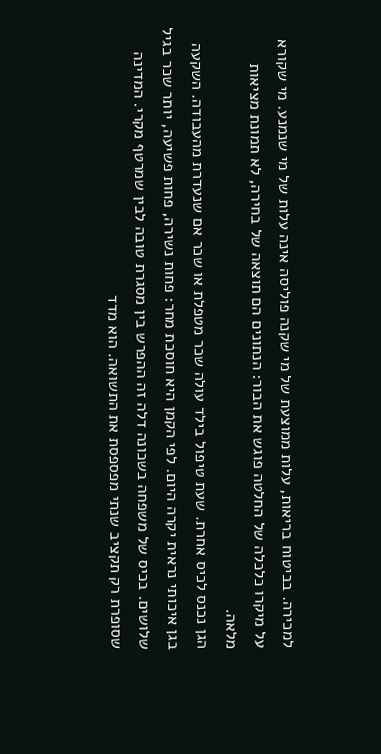למכירה. בביטוח בריאות, עלות ממוצעת של מי שקנה פוליסה אינה עלות של מי שנמנע. מי שקורא על מיקרו כלכלה של החלטה פוגש את הבור: הנתונים הם תוצאה של בחירה, לא תמונת מציאות מלאה.
הגן נכנס לכיס אחרת. שעת טיפול בילד עולה שכר מטפלת או שכר אם שנעדרת מהעבודה. השקעה בגן איכותי נראית יקרה היום. לפי הקמן היא חוסכת מחר: פחות נשירה, פחות פשיעה, יותר שכר בגיל שלושים. בכיס של משפחה בשכונה דלה זה ההפרש בין מסגרת טובה לבין שמרטף מקרי. המדינה שסופרת רק תקציב שנתי מפספסת את התשואה. הוא מדד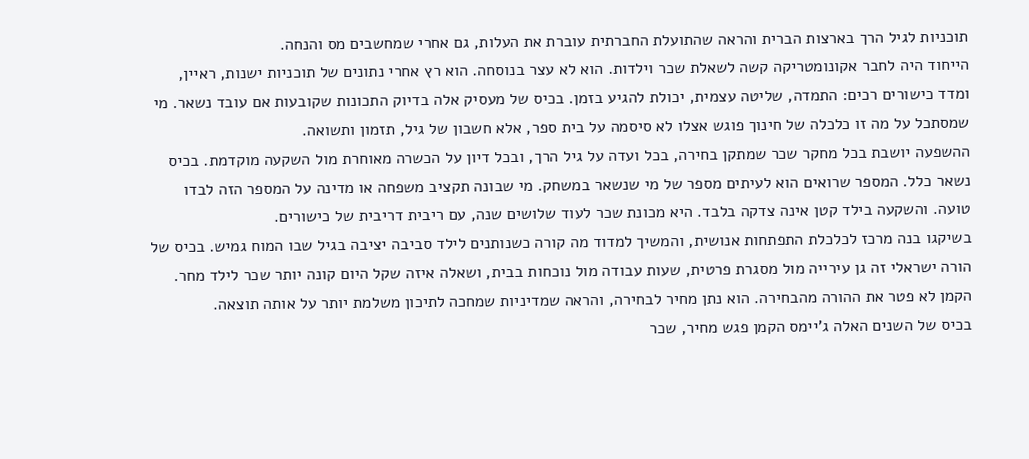תוכניות לגיל הרך בארצות הברית והראה שהתועלת החברתית עוברת את העלות, גם אחרי שמחשבים מס והנחה.
הייחוד היה לחבר אקונומטריקה קשה לשאלת שכר וילדות. הוא לא עצר בנוסחה. הוא רץ אחרי נתונים של תוכניות ישנות, ראיין, ומדד כישורים רכים: התמדה, שליטה עצמית, יכולת להגיע בזמן. בכיס של מעסיק אלה בדיוק התכונות שקובעות אם עובד נשאר. מי שמסתכל על מה זו כלכלה של חינוך פוגש אצלו לא סיסמה על בית ספר, אלא חשבון של גיל, תזמון ותשואה.
ההשפעה יושבת בכל מחקר שכר שמתקן בחירה, בכל ועדה על גיל הרך, ובכל דיון על הכשרה מאוחרת מול השקעה מוקדמת. בכיס נשאר כלל. המספר שרואים הוא לעיתים מספר של מי שנשאר במשחק. מי שבונה תקציב משפחה או מדינה על המספר הזה לבדו טועה. והשקעה בילד קטן אינה צדקה בלבד. היא מכונת שכר לעוד שלושים שנה, עם ריבית דריבית של כישורים.
בשיקגו בנה מרכז לכלכלת התפתחות אנושית, והמשיך למדוד מה קורה כשנותנים לילד סביבה יציבה בגיל שבו המוח גמיש. בכיס של הורה ישראלי זה גן עירייה מול מסגרת פרטית, שעות עבודה מול נוכחות בבית, ושאלה איזה שקל היום קונה יותר שכר לילד מחר. הקמן לא פטר את ההורה מהבחירה. הוא נתן מחיר לבחירה, והראה שמדיניות שמחכה לתיכון משלמת יותר על אותה תוצאה.
בכיס של השנים האלה ג'יימס הקמן פגש מחיר, שכר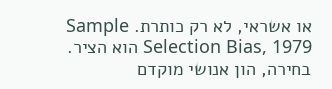או אשראי, לא רק כותרת. Sample Selection Bias, 1979 הוא הציר. בחירה, הון אנושי מוקדם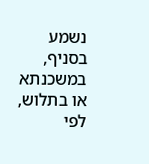נשמע בסניף, במשכנתא או בתלוש, לפי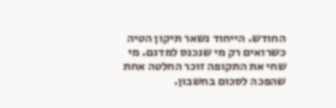החודש. הייחוד נשאר תיקון הטיה כשרואים רק מי שנכנס למדגם. מי שחי את התקופה זוכר החלטה אחת שהפכה לסכום בחשבון.